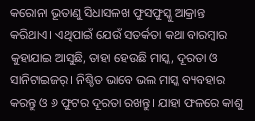କରୋନା ଭୂତାଣୁ ସିଧାସଳଖ ଫୁସଫୁସ୍କୁ ଆକ୍ରାନ୍ତ କରିଥାଏ। ଏଥିପାଇଁ ଯେଉଁ ସତର୍କତା କଥା ବାରମ୍ବାର କୁହାଯାଇ ଆସୁଛି, ତାହା ହେଉଛି ମାସ୍କ, ଦୂରତା ଓ ସାନିଟାଇଜର୍। ନିଶ୍ଚିତ ଭାବେ ଭଲ ମାସ୍କ ବ୍ୟବହାର କରନ୍ତୁ ଓ ୬ ଫୁଟର ଦୂରତା ରଖନ୍ତୁ। ଯାହା ଫଳରେ କାଶୁ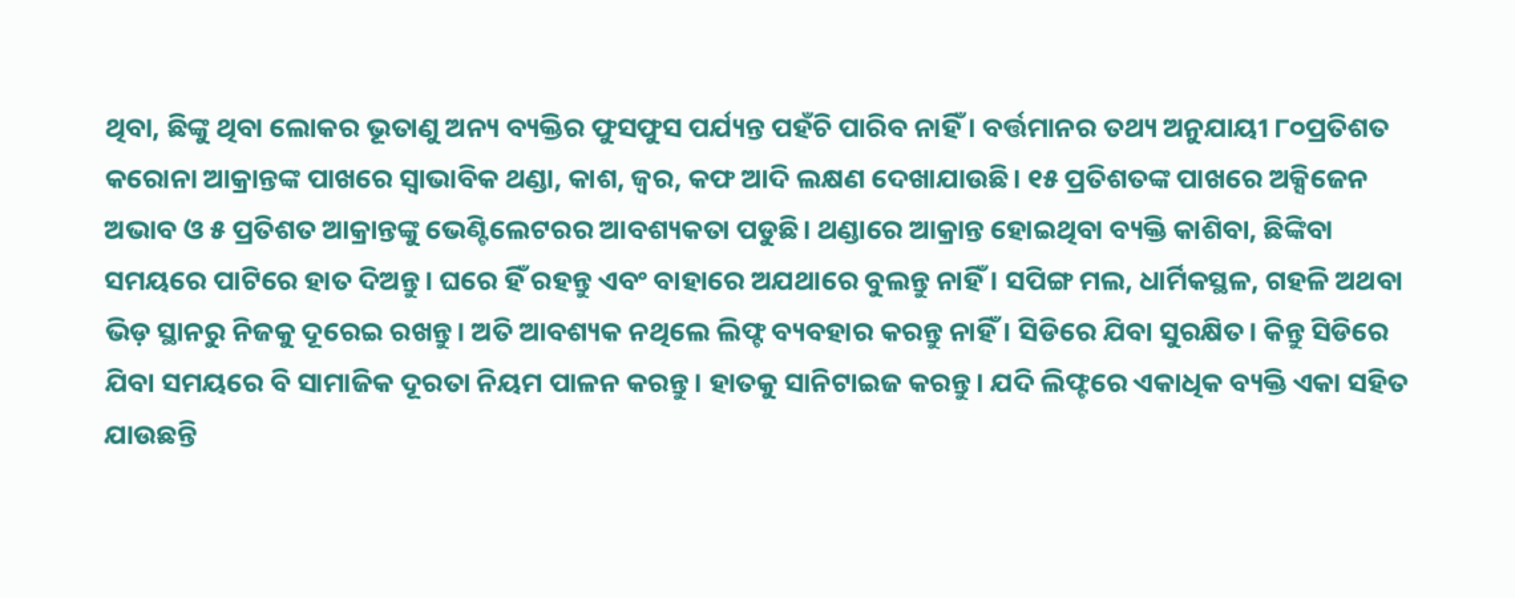ଥିବା, ଛିଙ୍କୁ ଥିବା ଲୋକର ଭୂତାଣୁ ଅନ୍ୟ ବ୍ୟକ୍ତିର ଫୁସଫୁସ ପର୍ଯ୍ୟନ୍ତ ପହଁଚି ପାରିବ ନାହିଁ। ବର୍ତ୍ତମାନର ତଥ୍ୟ ଅନୁଯାୟୀ ୮୦ପ୍ରତିଶତ କରୋନା ଆକ୍ରାନ୍ତଙ୍କ ପାଖରେ ସ୍ୱାଭାବିକ ଥଣ୍ଡା, କାଶ, ଜ୍ଵର, କଫ ଆଦି ଲକ୍ଷଣ ଦେଖାଯାଉଛି। ୧୫ ପ୍ରତିଶତଙ୍କ ପାଖରେ ଅକ୍ସିଜେନ ଅଭାବ ଓ ୫ ପ୍ରତିଶତ ଆକ୍ରାନ୍ତଙ୍କୁ ଭେଣ୍ଟିଲେଟରର ଆବଶ୍ୟକତା ପଡୁଛି। ଥଣ୍ଡାରେ ଆକ୍ରାନ୍ତ ହୋଇଥିବା ବ୍ୟକ୍ତି କାଶିବା, ଛିଙ୍କିବା ସମୟରେ ପାଟିରେ ହାତ ଦିଅନ୍ତୁ। ଘରେ ହିଁ ରହନ୍ତୁ ଏବଂ ବାହାରେ ଅଯଥାରେ ବୁଲନ୍ତୁ ନାହିଁ। ସପିଙ୍ଗ ମଲ, ଧାର୍ମିକସ୍ଥଳ, ଗହଳି ଅଥବା ଭିଡ଼ ସ୍ଥାନରୁ ନିଜକୁ ଦୂରେଇ ରଖନ୍ତୁ। ଅତି ଆବଶ୍ୟକ ନଥିଲେ ଲିଫ୍ଟ ବ୍ୟବହାର କରନ୍ତୁ ନାହିଁ। ସିଡିରେ ଯିବା ସୁରକ୍ଷିତ। କିନ୍ତୁ ସିଡିରେ ଯିବା ସମୟରେ ବି ସାମାଜିକ ଦୂରତା ନିୟମ ପାଳନ କରନ୍ତୁ। ହାତକୁ ସାନିଟାଇଜ କରନ୍ତୁ। ଯଦି ଲିଫ୍ଟରେ ଏକାଧିକ ବ୍ୟକ୍ତି ଏକା ସହିତ ଯାଉଛନ୍ତି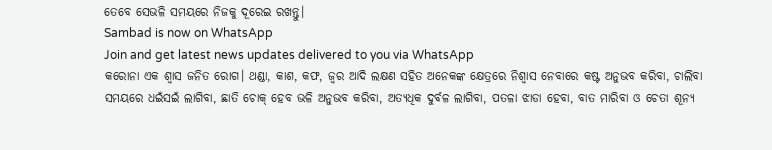ତେବେ ସେଭଳି ସମୟରେ ନିଜକୁ ଦୂରେଇ ରଖନ୍ତୁ।
Sambad is now on WhatsApp
Join and get latest news updates delivered to you via WhatsApp
କରୋନା ଏକ ଶ୍ୱାସ ଜନିତ ରୋଗ। ଥଣ୍ଡା, କାଶ, କଫ, ଜ୍ଵର ଆଦି ଲକ୍ଷଣ ସହିତ ଅନେକଙ୍କ କ୍ଷେତ୍ରରେ ନିଶ୍ଵାସ ନେବାରେ କଷ୍ଟ ଅନୁଭବ କରିବା, ଚାଲିବା ସମୟରେ ଧଇଁସଇଁ ଲାଗିବା, ଛାତି ଚୋକ୍ ହେବ ଭଳି ଅନୁଭବ କରିବା, ଅତ୍ୟଧିକ ଦୁର୍ବଳ ଲାଗିବା, ପତଳା ଝାଡା ହେବା, ବାତ ମାରିବା ଓ ଚେତା ଶୂନ୍ୟ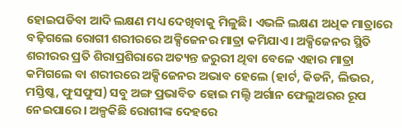ହୋଇପଡିବା ଆଦି ଲକ୍ଷଣ ମଧ୍ୟ ଦେଖିବାକୁ ମିଳୁଛି। ଏଭଳି ଲକ୍ଷଣ ଅଧିକ ମାତ୍ରାରେ ବଢ଼ିଗଲେ ରୋଗୀ ଶରୀରରେ ଅକ୍ସିଜେନର ମାତ୍ରା କମିଯାଏ। ଅକ୍ସିଜେନର ସ୍ଥିତି ଶରୀରର ପ୍ରତି ଶିରାପ୍ରଶିରାରେ ଅତ୍ୟନ୍ତ ଜରୁରୀ ଥିବା ବେଳେ ଏହାର ମାତ୍ରା କମିଗଲେ ବା ଶରୀରରେ ଅକ୍ସିଜେନର ଅଭାବ ହେଲେ (ହାର୍ଟ, କିଡନି, ଲିଭର, ମସ୍ତିଷ୍କ, ଫୁସଫୁସ) ସବୁ ଅଙ୍ଗ ପ୍ରଭାବିତ ହୋଇ ମଲ୍ଟି ଅର୍ଗାନ ଫେଲୁଅରର ରୂପ ନେଇପାରେ। ଅଳ୍ପକିଛି ରୋଗୀଙ୍କ ଦେହରେ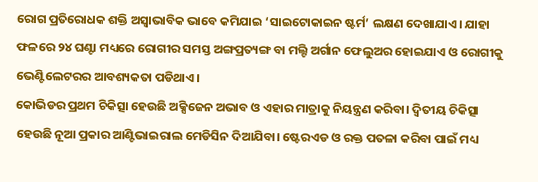ରୋଗ ପ୍ରତିରୋଧକ ଶକ୍ତି ଅସ୍ୱାଭାବିକ ଭାବେ କମିଯାଇ ‘ସାଇଟୋକାଇନ ଷ୍ଟର୍ମ’ ଲକ୍ଷଣ ଦେଖାଯାଏ। ଯାହା ଫଳରେ ୨୪ ଘଣ୍ଟା ମଧ୍ୟରେ ରୋଗୀର ସମସ୍ତ ଅଙ୍ଗପ୍ରତ୍ୟଙ୍ଗ ବା ମଲ୍ଟି ଅର୍ଗାନ ଫେଲୁଅର ହୋଇଯାଏ ଓ ରୋଗୀକୁ ଭେଣ୍ଟିଲେଟରର ଆବଶ୍ୟକତା ପଡିଥାଏ।
କୋଭିଡର ପ୍ରଥମ ଚିକିତ୍ସା ହେଉଛି ଅକ୍ସିଜେନ ଅଭାବ ଓ ଏହାର ମାତ୍ରାକୁ ନିୟନ୍ତ୍ରଣ କରିବା। ଦ୍ବିତୀୟ ଚିକିତ୍ସା ହେଉଛି ନୂଆ ପ୍ରକାର ଆଣ୍ଟିଭାଇରାଲ ମେଡିସିନ ଦିଆଯିବା। ଷ୍ଟେରଏଡ ଓ ରକ୍ତ ପତଳା କରିବା ପାଇଁ ମଧ୍ୟ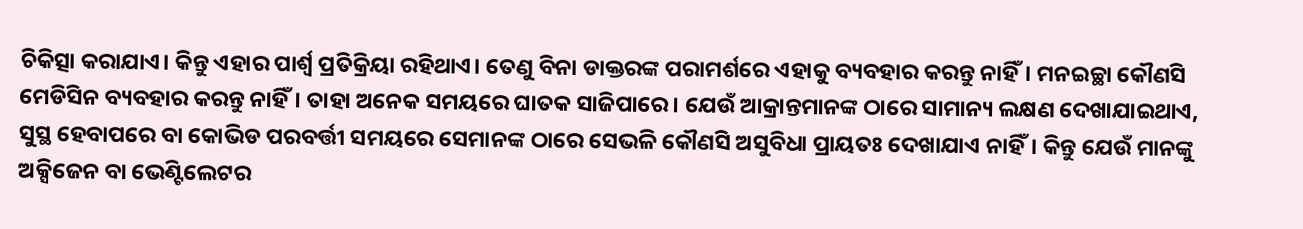ଚିକିତ୍ସା କରାଯାଏ। କିନ୍ତୁ ଏହାର ପାର୍ଶ୍ୱ ପ୍ରତିକ୍ରିୟା ରହିଥାଏ। ତେଣୁ ବିନା ଡାକ୍ତରଙ୍କ ପରାମର୍ଶରେ ଏହାକୁ ବ୍ୟବହାର କରନ୍ତୁ ନାହିଁ। ମନଇଚ୍ଛା କୌଣସି ମେଡିସିନ ବ୍ୟବହାର କରନ୍ତୁ ନାହିଁ। ତାହା ଅନେକ ସମୟରେ ଘାତକ ସାଜିପାରେ। ଯେଉଁ ଆକ୍ରାନ୍ତମାନଙ୍କ ଠାରେ ସାମାନ୍ୟ ଲକ୍ଷଣ ଦେଖାଯାଇଥାଏ, ସୁସ୍ଥ ହେବାପରେ ବା କୋଭିଡ ପରବର୍ତ୍ତୀ ସମୟରେ ସେମାନଙ୍କ ଠାରେ ସେଭଳି କୌଣସି ଅସୁବିଧା ପ୍ରାୟତଃ ଦେଖାଯାଏ ନାହିଁ। କିନ୍ତୁ ଯେଉଁ ମାନଙ୍କୁ ଅକ୍ସିଜେନ ବା ଭେଣ୍ଟିଲେଟର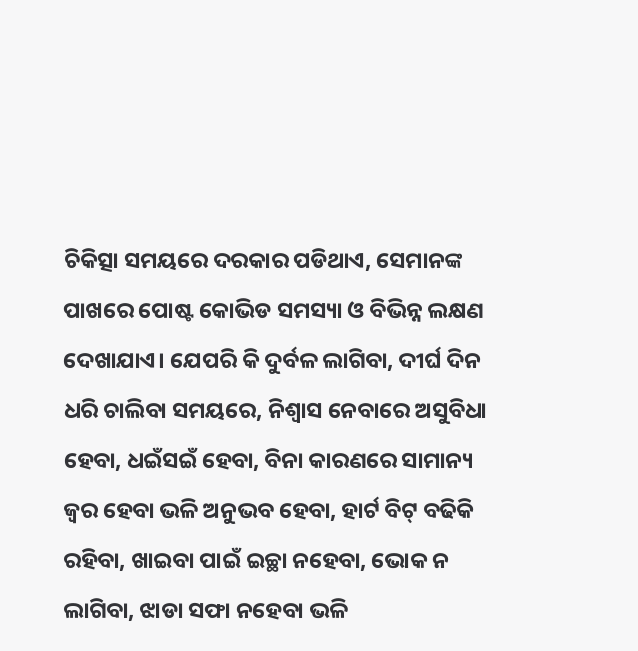ଚିକିତ୍ସା ସମୟରେ ଦରକାର ପଡିଥାଏ, ସେମାନଙ୍କ ପାଖରେ ପୋଷ୍ଟ କୋଭିଡ ସମସ୍ୟା ଓ ବିଭିନ୍ନ ଲକ୍ଷଣ ଦେଖାଯାଏ। ଯେପରି କି ଦୁର୍ବଳ ଲାଗିବା, ଦୀର୍ଘ ଦିନ ଧରି ଚାଲିବା ସମୟରେ, ନିଶ୍ଵାସ ନେବାରେ ଅସୁବିଧା ହେବା, ଧଇଁସଇଁ ହେବା, ବିନା କାରଣରେ ସାମାନ୍ୟ ଜ୍ଵର ହେବା ଭଳି ଅନୁଭବ ହେବା, ହାର୍ଟ ବିଟ୍ ବଢିକି ରହିବା, ଖାଇବା ପାଇଁ ଇଚ୍ଛା ନହେବା, ଭୋକ ନ ଲାଗିବା, ଝାଡା ସଫା ନହେବା ଭଳି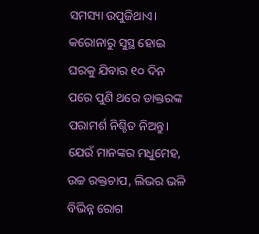ସମସ୍ୟା ଉପୁଜିଥାଏ। କରୋନାରୁ ସୁସ୍ଥ ହୋଇ ଘରକୁ ଯିବାର ୧୦ ଦିନ ପରେ ପୁଣି ଥରେ ଡାକ୍ତରଙ୍କ ପରାମର୍ଶ ନିଶ୍ଚିତ ନିଅନ୍ତୁ। ଯେଉଁ ମାନଙ୍କର ମଧୁମେହ, ଉଚ୍ଚ ରକ୍ତଚାପ, ଲିଭର ଭଳି ବିଭିନ୍ନ ରୋଗ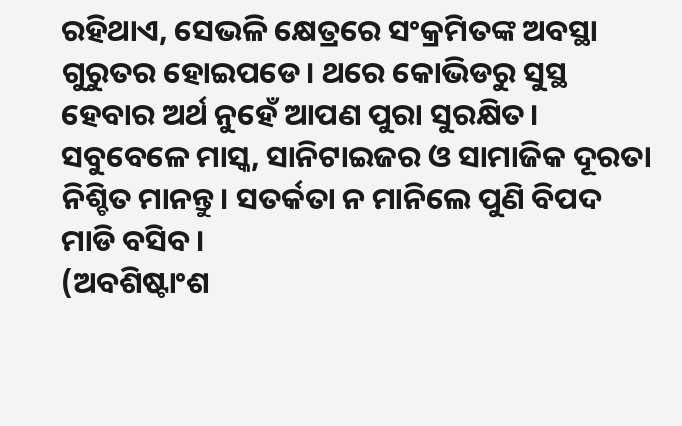ରହିଥାଏ, ସେଭଳି କ୍ଷେତ୍ରରେ ସଂକ୍ରମିତଙ୍କ ଅବସ୍ଥା ଗୁରୁତର ହୋଇପଡେ। ଥରେ କୋଭିଡରୁ ସୁସ୍ଥ ହେବାର ଅର୍ଥ ନୁହେଁ ଆପଣ ପୁରା ସୁରକ୍ଷିତ। ସବୁବେଳେ ମାସ୍କ, ସାନିଟାଇଜର ଓ ସାମାଜିକ ଦୂରତା ନିଶ୍ଚିତ ମାନନ୍ତୁ। ସତର୍କତା ନ ମାନିଲେ ପୁଣି ବିପଦ ମାଡି ବସିବ।
(ଅବଶିଷ୍ଟାଂଶ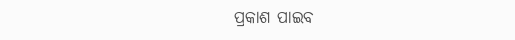ପ୍ରକାଶ ପାଇବ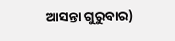ଆସନ୍ତା ଗୁରୁବାର)